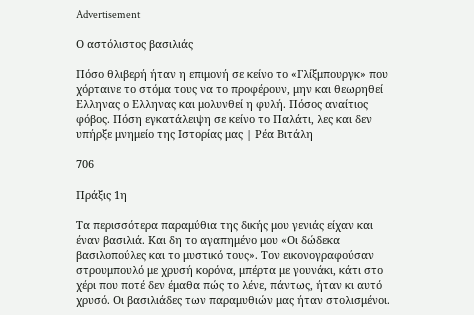Advertisement

Ο αστόλιστος βασιλιάς

Πόσο θλιβερή ήταν η επιμονή σε κείνο το «Γλίξμπουργκ» που χόρταινε το στόμα τους να το προφέρουν, μην και θεωρηθεί Ελληνας ο Ελληνας και μολυνθεί η φυλή. Πόσος αναίτιος φόβος. Πόση εγκατάλειψη σε κείνο το Παλάτι, λες και δεν υπήρξε μνημείο της Ιστορίας μας | Ρέα Βιτάλη

706

Πράξις 1η

Τα περισσότερα παραμύθια της δικής μου γενιάς είχαν και έναν βασιλιά. Και δη το αγαπημένο μου «Οι δώδεκα βασιλοπούλες και το μυστικό τους». Τον εικονογραφούσαν στρουμπουλό με χρυσή κορόνα, μπέρτα με γουνάκι, κάτι στο χέρι που ποτέ δεν έμαθα πώς το λένε, πάντως, ήταν κι αυτό χρυσό. Οι βασιλιάδες των παραμυθιών μας ήταν στολισμένοι.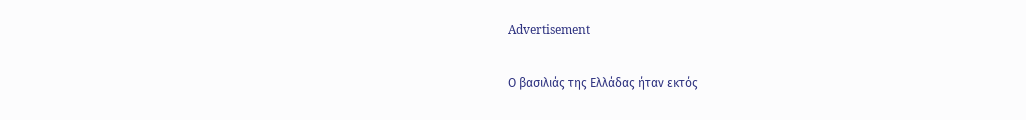Advertisement

Ο βασιλιάς της Ελλάδας ήταν εκτός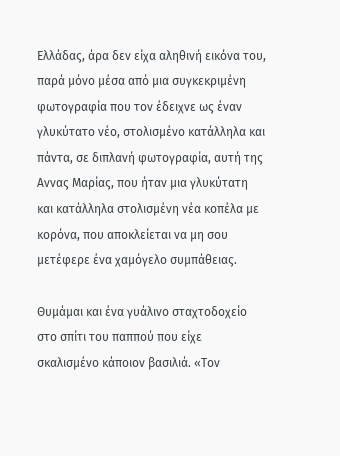Ελλάδας, άρα δεν είχα αληθινή εικόνα του, παρά μόνο μέσα από μια συγκεκριμένη φωτογραφία που τον έδειχνε ως έναν γλυκύτατο νέο, στολισμένο κατάλληλα και πάντα, σε διπλανή φωτογραφία, αυτή της Αννας Μαρίας, που ήταν μια γλυκύτατη και κατάλληλα στολισμένη νέα κοπέλα με κορόνα, που αποκλείεται να μη σου μετέφερε ένα χαμόγελο συμπάθειας.

Θυμάμαι και ένα γυάλινο σταχτοδοχείο στο σπίτι του παππού που είχε σκαλισμένο κάποιον βασιλιά. «Τον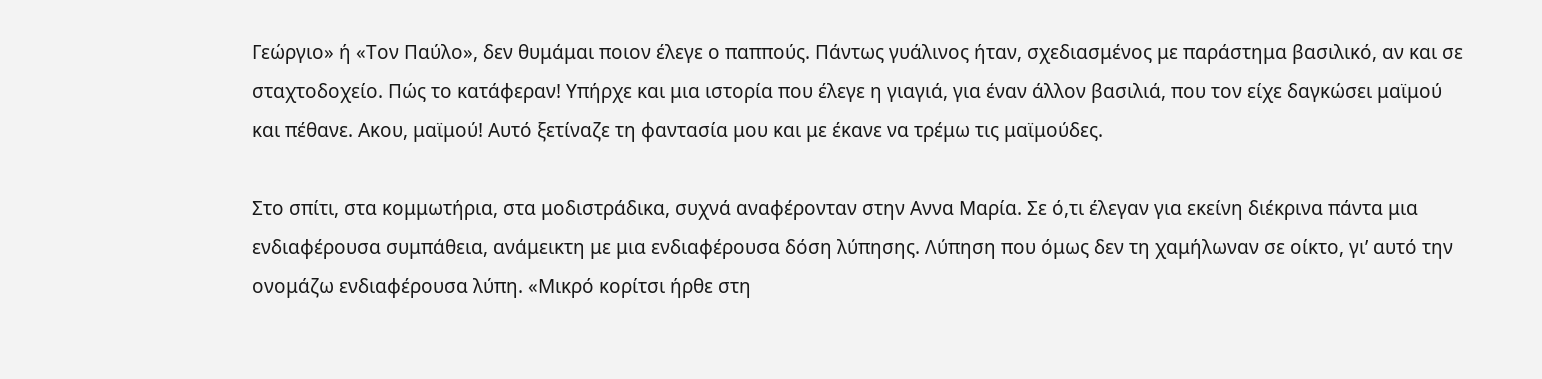Γεώργιο» ή «Τον Παύλο», δεν θυμάμαι ποιον έλεγε ο παππούς. Πάντως γυάλινος ήταν, σχεδιασμένος με παράστημα βασιλικό, αν και σε σταχτοδοχείο. Πώς το κατάφεραν! Υπήρχε και μια ιστορία που έλεγε η γιαγιά, για έναν άλλον βασιλιά, που τον είχε δαγκώσει μαϊμού και πέθανε. Ακου, μαϊμού! Αυτό ξετίναζε τη φαντασία μου και με έκανε να τρέμω τις μαϊμούδες.

Στο σπίτι, στα κομμωτήρια, στα μοδιστράδικα, συχνά αναφέρονταν στην Αννα Μαρία. Σε ό,τι έλεγαν για εκείνη διέκρινα πάντα μια ενδιαφέρουσα συμπάθεια, ανάμεικτη με μια ενδιαφέρουσα δόση λύπησης. Λύπηση που όμως δεν τη χαμήλωναν σε οίκτο, γι’ αυτό την ονομάζω ενδιαφέρουσα λύπη. «Μικρό κορίτσι ήρθε στη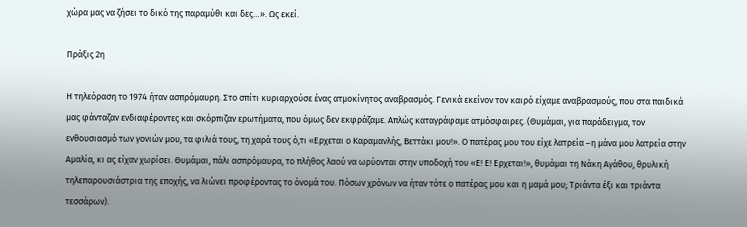χώρα μας να ζήσει το δικό της παραμύθι και δες…». Ως εκεί.

Πράξις 2η

Η τηλεόραση το 1974 ήταν ασπρόμαυρη. Στο σπίτι κυριαρχούσε ένας ατμοκίνητος αναβρασμός. Γενικά εκείνον τον καιρό είχαμε αναβρασμούς, που στα παιδικά μας φάνταζαν ενδιαφέροντες και σκόρπιζαν ερωτήματα, που όμως δεν εκφράζαμε. Απλώς καταγράφαμε ατμόσφαιρες. (Θυμάμαι, για παράδειγμα, τον ενθουσιασμό των γονιών μου, τα φιλιά τους, τη χαρά τους ό,τι «Ερχεται ο Καραμανλής, Βεττάκι μου!». Ο πατέρας μου του είχε λατρεία –η μάνα μου λατρεία στην Αμαλία, κι ας είχαν χωρίσει. Θυμάμαι, πάλι ασπρόμαυρα, το πλήθος λαού να ωρύονται στην υποδοχή του «Ε! Ε! Ερχεται!», θυμάμαι τη Νάκη Αγάθου, θρυλική τηλεπαρουσιάστρια της εποχής, να λιώνει προφέροντας το όνομά του. Πόσων χρόνων να ήταν τότε ο πατέρας μου και η μαμά μου; Τριάντα έξι και τριάντα τεσσάρων).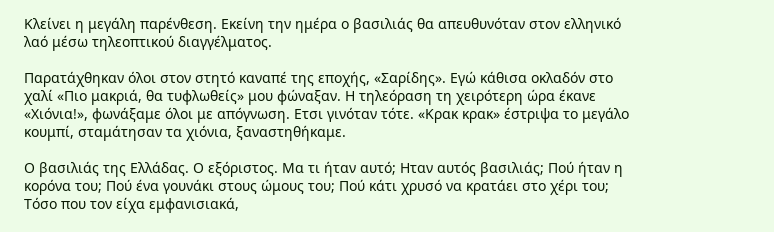Κλείνει η μεγάλη παρένθεση. Εκείνη την ημέρα ο βασιλιάς θα απευθυνόταν στον ελληνικό λαό μέσω τηλεοπτικού διαγγέλματος.

Παρατάχθηκαν όλοι στον στητό καναπέ της εποχής, «Σαρίδης». Εγώ κάθισα οκλαδόν στο χαλί «Πιο μακριά, θα τυφλωθείς» μου φώναξαν. Η τηλεόραση τη χειρότερη ώρα έκανε «Χιόνια!», φωνάξαμε όλοι με απόγνωση. Ετσι γινόταν τότε. «Κρακ κρακ» έστριψα το μεγάλο κουμπί, σταμάτησαν τα χιόνια, ξαναστηθήκαμε.

Ο βασιλιάς της Ελλάδας. Ο εξόριστος. Μα τι ήταν αυτό; Ηταν αυτός βασιλιάς; Πού ήταν η κορόνα του; Πού ένα γουνάκι στους ώμους του; Πού κάτι χρυσό να κρατάει στο χέρι του; Τόσο που τον είχα εμφανισιακά,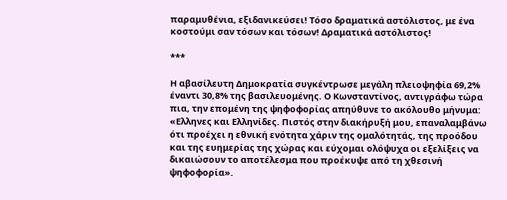παραμυθένια, εξιδανικεύσει! Τόσο δραματικά αστόλιστος, με ένα κοστούμι σαν τόσων και τόσων! Δραματικά αστόλιστος!

***

Η αβασίλευτη Δημοκρατία συγκέντρωσε μεγάλη πλειοψηφία 69,2% έναντι 30,8% της βασιλευομένης. Ο Κωνσταντίνος, αντιγράφω τώρα πια, την επομένη της ψηφοφορίας απηύθυνε το ακόλουθο μήνυμα: «Ελληνες και Ελληνίδες. Πιστός στην διακήρυξή μου, επαναλαμβάνω ότι προέχει η εθνική ενότητα χάριν της ομαλότητάς, της προόδου και της ευημερίας της χώρας και εύχομαι ολόψυχα οι εξελίξεις να δικαιώσουν το αποτέλεσμα που προέκυψε από τη χθεσινή ψηφοφορία».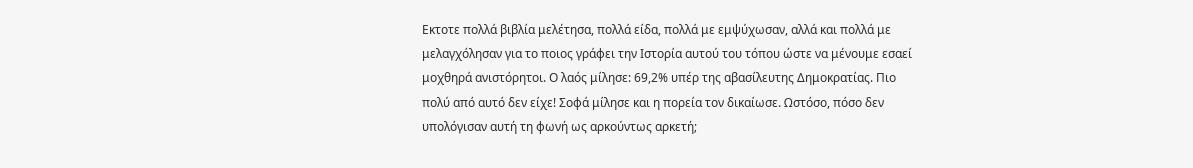Εκτοτε πολλά βιβλία μελέτησα, πολλά είδα, πολλά με εμψύχωσαν, αλλά και πολλά με μελαγχόλησαν για το ποιος γράφει την Ιστορία αυτού του τόπου ώστε να μένουμε εσαεί μοχθηρά ανιστόρητοι. Ο λαός μίλησε: 69,2% υπέρ της αβασίλευτης Δημοκρατίας. Πιο πολύ από αυτό δεν είχε! Σοφά μίλησε και η πορεία τον δικαίωσε. Ωστόσο, πόσο δεν υπολόγισαν αυτή τη φωνή ως αρκούντως αρκετή;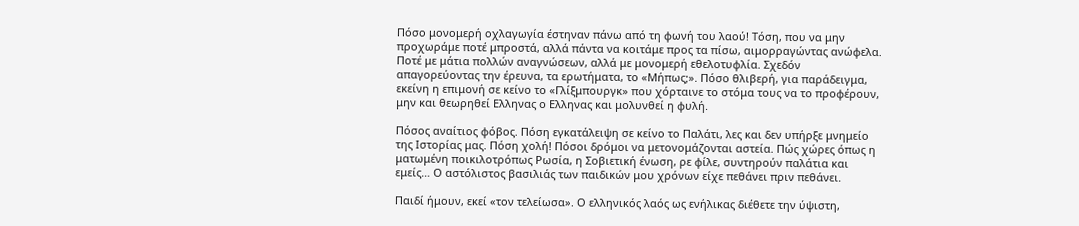Πόσο μονομερή οχλαγωγία έστηναν πάνω από τη φωνή του λαού! Τόση, που να μην προχωράμε ποτέ μπροστά, αλλά πάντα να κοιτάμε προς τα πίσω, αιμορραγώντας ανώφελα. Ποτέ με μάτια πολλών αναγνώσεων, αλλά με μονομερή εθελοτυφλία. Σχεδόν απαγορεύοντας την έρευνα, τα ερωτήματα, το «Μήπως;». Πόσο θλιβερή, για παράδειγμα, εκείνη η επιμονή σε κείνο το «Γλίξμπουργκ» που χόρταινε το στόμα τους να το προφέρουν, μην και θεωρηθεί Ελληνας ο Ελληνας και μολυνθεί η φυλή.

Πόσος αναίτιος φόβος. Πόση εγκατάλειψη σε κείνο το Παλάτι, λες και δεν υπήρξε μνημείο της Ιστορίας μας. Πόση χολή! Πόσοι δρόμοι να μετονομάζονται αστεία. Πώς χώρες όπως η ματωμένη ποικιλοτρόπως Ρωσία, η Σοβιετική ένωση, ρε φίλε, συντηρούν παλάτια και εμείς… Ο αστόλιστος βασιλιάς των παιδικών μου χρόνων είχε πεθάνει πριν πεθάνει.

Παιδί ήμουν, εκεί «τον τελείωσα». Ο ελληνικός λαός ως ενήλικας διέθετε την ύψιστη,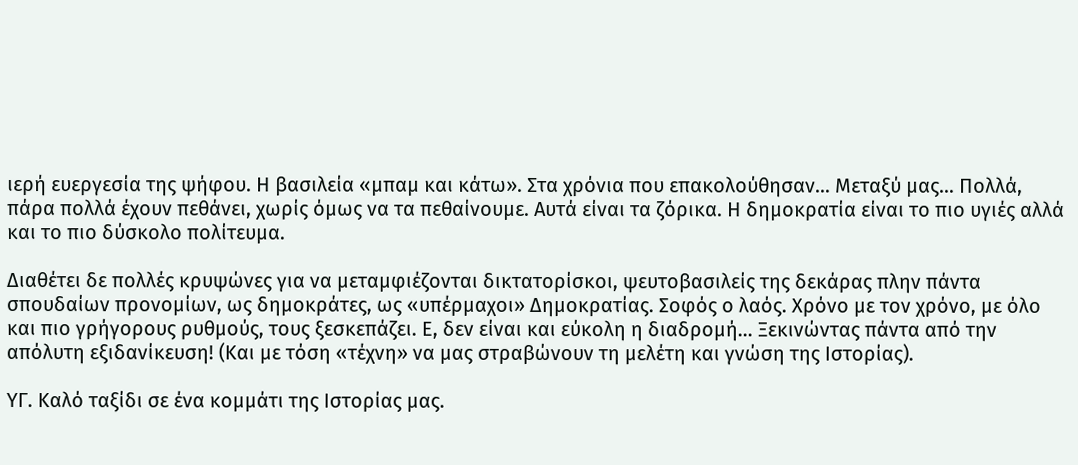ιερή ευεργεσία της ψήφου. Η βασιλεία «μπαμ και κάτω». Στα χρόνια που επακολούθησαν… Μεταξύ μας… Πολλά, πάρα πολλά έχουν πεθάνει, χωρίς όμως να τα πεθαίνουμε. Αυτά είναι τα ζόρικα. Η δημοκρατία είναι το πιο υγιές αλλά και το πιο δύσκολο πολίτευμα.

Διαθέτει δε πολλές κρυψώνες για να μεταμφιέζονται δικτατορίσκοι, ψευτοβασιλείς της δεκάρας πλην πάντα σπουδαίων προνομίων, ως δημοκράτες, ως «υπέρμαχοι» Δημοκρατίας. Σοφός ο λαός. Χρόνο με τον χρόνο, με όλο και πιο γρήγορους ρυθμούς, τους ξεσκεπάζει. Ε, δεν είναι και εύκολη η διαδρομή… Ξεκινώντας πάντα από την απόλυτη εξιδανίκευση! (Και με τόση «τέχνη» να μας στραβώνουν τη μελέτη και γνώση της Ιστορίας).

ΥΓ. Καλό ταξίδι σε ένα κομμάτι της Ιστορίας μας.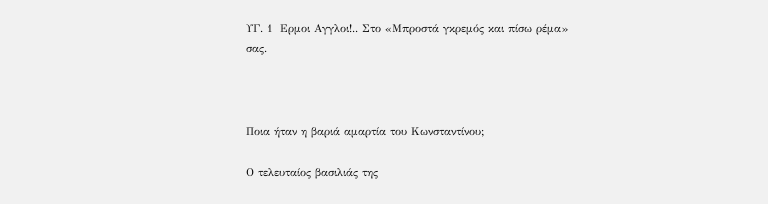ΥΓ. 1  Ερμοι Αγγλοι!.. Στο «Μπροστά γκρεμός και πίσω ρέμα» σας.



Ποια ήταν η βαριά αμαρτία του Κωνσταντίνου;

Ο τελευταίος βασιλιάς της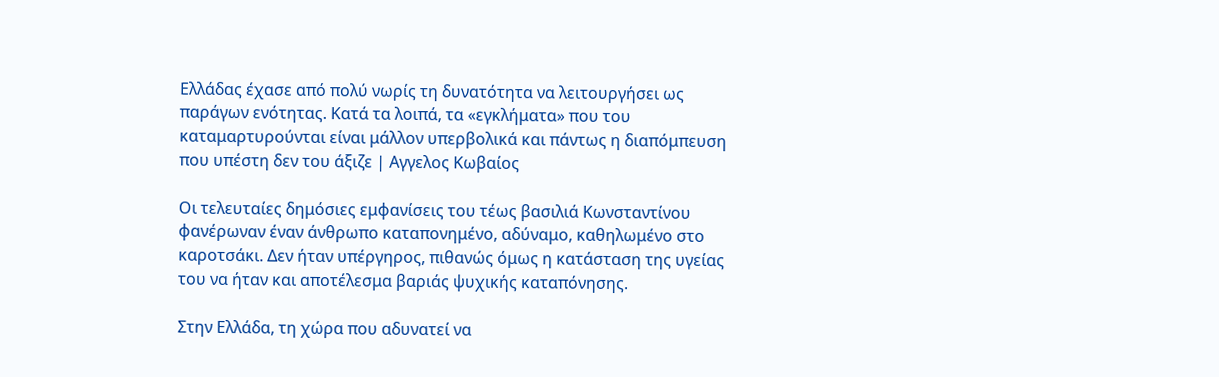Ελλάδας έχασε από πολύ νωρίς τη δυνατότητα να λειτουργήσει ως παράγων ενότητας. Κατά τα λοιπά, τα «εγκλήματα» που του καταμαρτυρούνται είναι μάλλον υπερβολικά και πάντως η διαπόμπευση που υπέστη δεν του άξιζε | Αγγελος Κωβαίος

Οι τελευταίες δημόσιες εμφανίσεις του τέως βασιλιά Κωνσταντίνου φανέρωναν έναν άνθρωπο καταπονημένο, αδύναμο, καθηλωμένο στο καροτσάκι. Δεν ήταν υπέργηρος, πιθανώς όμως η κατάσταση της υγείας του να ήταν και αποτέλεσμα βαριάς ψυχικής καταπόνησης.

Στην Ελλάδα, τη χώρα που αδυνατεί να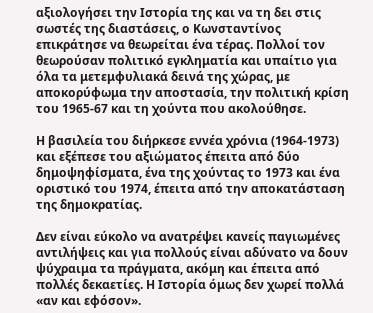αξιολογήσει την Ιστορία της και να τη δει στις σωστές της διαστάσεις, ο Κωνσταντίνος επικράτησε να θεωρείται ένα τέρας. Πολλοί τον θεωρούσαν πολιτικό εγκληματία και υπαίτιο για όλα τα μετεμφυλιακά δεινά της χώρας, με αποκορύφωμα την αποστασία, την πολιτική κρίση του 1965-67 και τη χούντα που ακολούθησε.

Η βασιλεία του διήρκεσε εννέα χρόνια (1964-1973) και εξέπεσε του αξιώματος έπειτα από δύο δημοψηφίσματα, ένα της χούντας το 1973 και ένα οριστικό του 1974, έπειτα από την αποκατάσταση της δημοκρατίας.

Δεν είναι εύκολο να ανατρέψει κανείς παγιωμένες αντιλήψεις και για πολλούς είναι αδύνατο να δουν ψύχραιμα τα πράγματα, ακόμη και έπειτα από πολλές δεκαετίες. Η Ιστορία όμως δεν χωρεί πολλά «αν και εφόσον».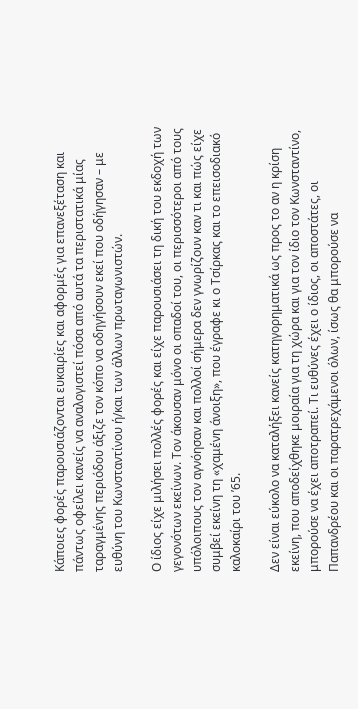Κάποιες φορές παρουσιάζονται ευκαιρίες και αφορμές για επανεξέταση και πάντως οφείλει κανείς να αναλογιστεί πόσα από αυτά τα περιστατικά μίας ταραγμένης περιόδου άξιζε τον κόπο να οδηγήσουν εκεί που οδήγησαν – με ευθύνη του Κωνσταντίνου ή/και των άλλων πρωταγωνιστών.

Ο ίδιος είχε μιλήσει πολλές φορές και είχε παρουσιάσει τη δική του εκδοχή των γεγονότων εκείνων. Τον άκουσαν μόνο οι οπαδοί του, οι περισσότεροι από τους υπόλοιπους τον αγνόησαν και πολλοί σήμερα δεν γνωρίζουν καν τι και πώς είχε συμβεί εκείνη τη «χαμένη άνοιξη», που έγραφε κι ο Τσίρκας και το επεισοδιακό καλοκαίρι του ’65.

Δεν είναι εύκολο να καταλήξει κανείς κατηγορηματικά ως προς το αν η κρίση εκείνη, που αποδείχθηκε μοιραία για τη χώρα και για τον ίδιο τον Κωνσταντίνο, μπορούσε να έχει αποτραπεί. Τι ευθύνες έχει ο ίδιος, οι αποστάτες, οι Παπανδρέου και οι παρατρεχάμενοι όλων, ίσως θα μπορούσε να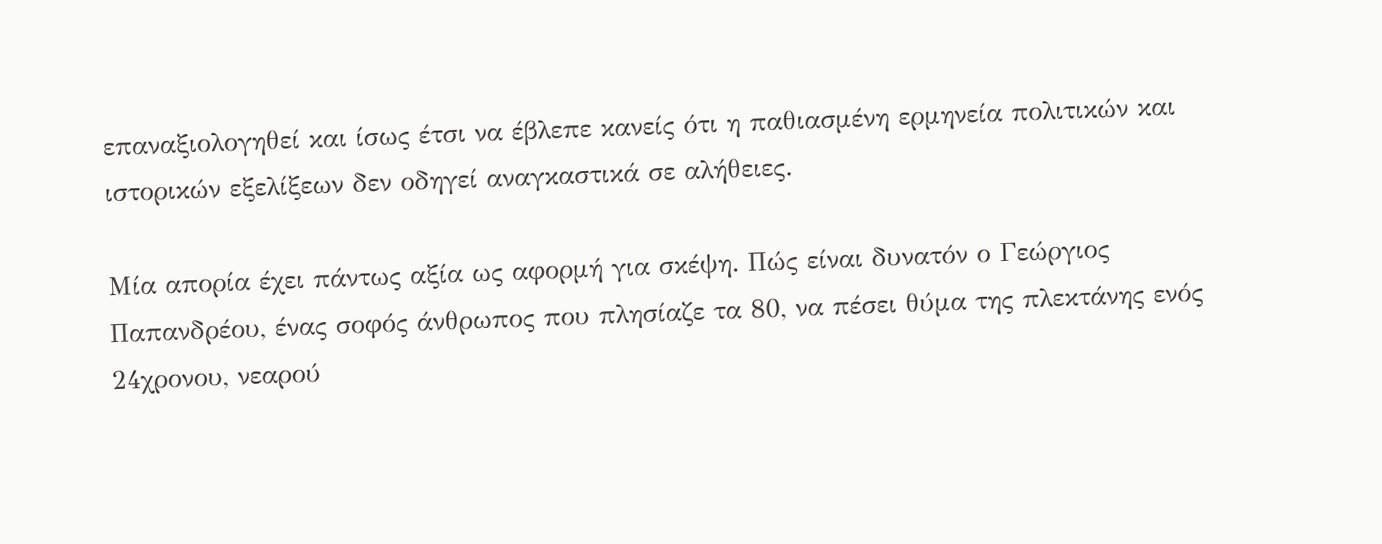επαναξιολογηθεί και ίσως έτσι να έβλεπε κανείς ότι η παθιασμένη ερμηνεία πολιτικών και ιστορικών εξελίξεων δεν οδηγεί αναγκαστικά σε αλήθειες.

Μία απορία έχει πάντως αξία ως αφορμή για σκέψη. Πώς είναι δυνατόν ο Γεώργιος Παπανδρέου, ένας σοφός άνθρωπος που πλησίαζε τα 80, να πέσει θύμα της πλεκτάνης ενός 24χρονου, νεαρού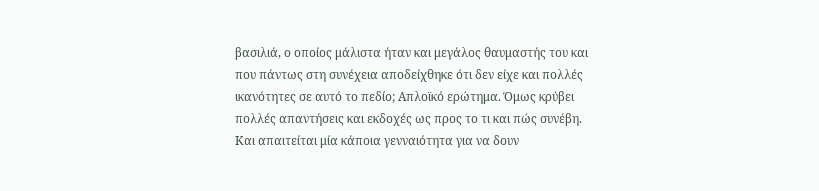βασιλιά, ο οποίος μάλιστα ήταν και μεγάλος θαυμαστής του και που πάντως στη συνέχεια αποδείχθηκε ότι δεν είχε και πολλές ικανότητες σε αυτό το πεδίο; Απλοϊκό ερώτημα. Όμως κρύβει πολλές απαντήσεις και εκδοχές ως προς το τι και πώς συνέβη. Και απαιτείται μία κάποια γενναιότητα για να δουν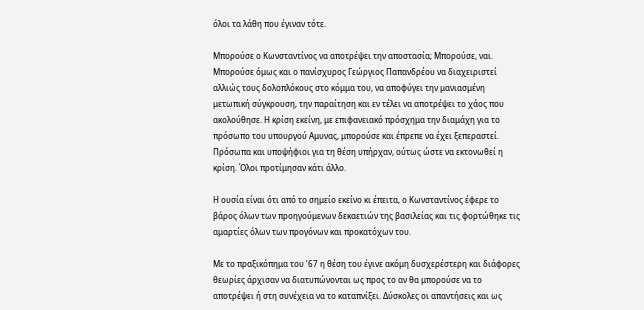όλοι τα λάθη που έγιναν τότε.

Μπορούσε ο Κωνσταντίνος να αποτρέψει την αποστασία; Μπορούσε, ναι. Μπορούσε όμως και ο πανίσχυρος Γεώργιος Παπανδρέου να διαχειριστεί αλλιώς τους δολοπλόκους στο κόμμα του, να αποφύγει την μανιασμένη μετωπική σύγκρουση, την παραίτηση και εν τέλει να αποτρέψει το χάος που ακολούθησε. Η κρίση εκείνη, με επιφανειακό πρόσχημα την διαμάχη για το πρόσωπο του υπουργού Aμυνας, μπορούσε και έπρεπε να έχει ξεπεραστεί. Πρόσωπα και υποψήφιοι για τη θέση υπήρχαν, ούτως ώστε να εκτονωθεί η κρίση. Όλοι προτίμησαν κάτι άλλο.

Η ουσία είναι ότι από το σημείο εκείνο κι έπειτα, ο Κωνσταντίνος έφερε το βάρος όλων των προηγούμενων δεκαετιών της βασιλείας και τις φορτώθηκε τις αμαρτίες όλων των προγόνων και προκατόχων του.

Με το πραξικόπημα του ’67 η θέση του έγινε ακόμη δυσχερέστερη και διάφορες θεωρίες άρχισαν να διατυπώνονται ως προς το αν θα μπορούσε να το αποτρέψει ή στη συνέχεια να το καταπνίξει. Δύσκολες οι απαντήσεις και ως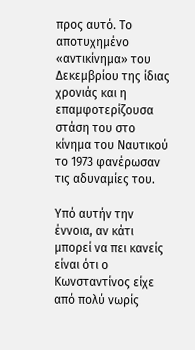προς αυτό. Το αποτυχημένο «αντικίνημα» του Δεκεμβρίου της ίδιας χρονιάς και η επαμφοτερίζουσα στάση του στο κίνημα του Ναυτικού το 1973 φανέρωσαν τις αδυναμίες του.

Υπό αυτήν την έννοια, αν κάτι μπορεί να πει κανείς είναι ότι ο Κωνσταντίνος είχε από πολύ νωρίς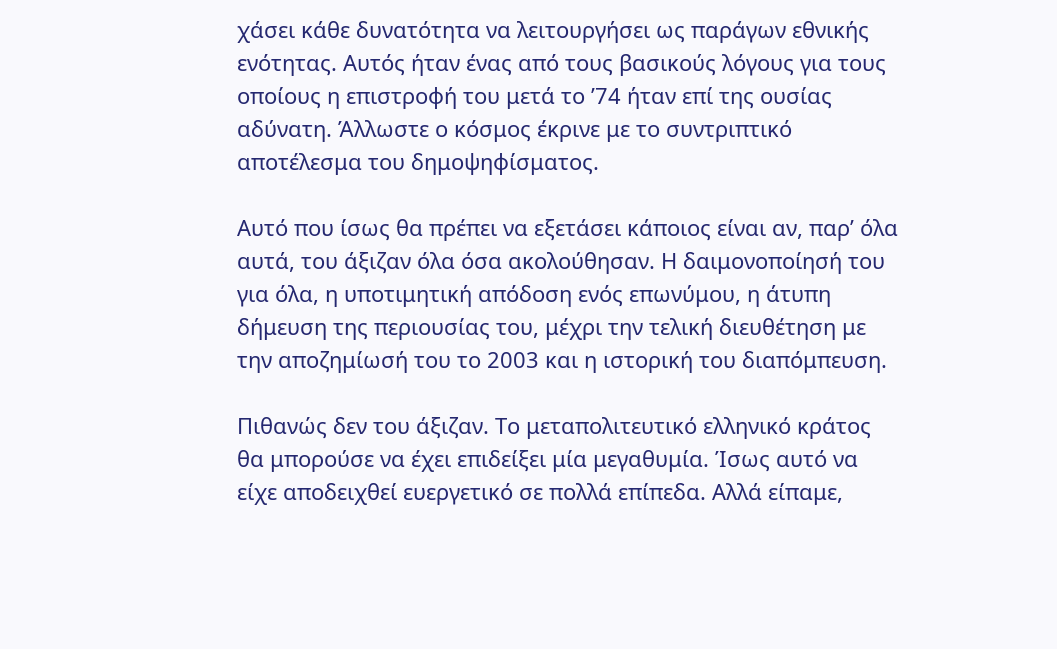χάσει κάθε δυνατότητα να λειτουργήσει ως παράγων εθνικής ενότητας. Αυτός ήταν ένας από τους βασικούς λόγους για τους οποίους η επιστροφή του μετά το ’74 ήταν επί της ουσίας αδύνατη. Άλλωστε ο κόσμος έκρινε με το συντριπτικό αποτέλεσμα του δημοψηφίσματος.

Αυτό που ίσως θα πρέπει να εξετάσει κάποιος είναι αν, παρ’ όλα αυτά, του άξιζαν όλα όσα ακολούθησαν. Η δαιμονοποίησή του για όλα, η υποτιμητική απόδοση ενός επωνύμου, η άτυπη δήμευση της περιουσίας του, μέχρι την τελική διευθέτηση με την αποζημίωσή του το 2003 και η ιστορική του διαπόμπευση.

Πιθανώς δεν του άξιζαν. Το μεταπολιτευτικό ελληνικό κράτος θα μπορούσε να έχει επιδείξει μία μεγαθυμία. Ίσως αυτό να είχε αποδειχθεί ευεργετικό σε πολλά επίπεδα. Αλλά είπαμε,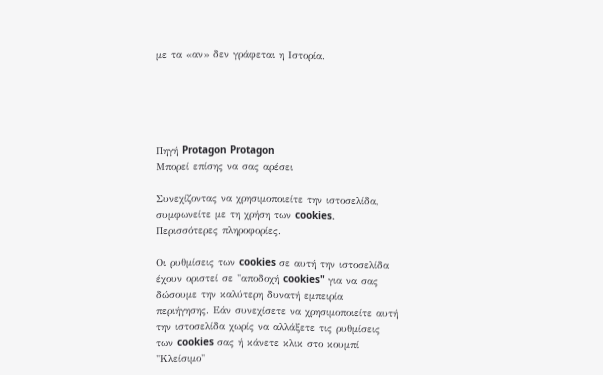με τα «αν» δεν γράφεται η Ιστορία.





Πηγή Protagon Protagon
Μπορεί επίσης να σας αρέσει

Συνεχίζοντας να χρησιμοποιείτε την ιστοσελίδα, συμφωνείτε με τη χρήση των cookies. Περισσότερες πληροφορίες.

Οι ρυθμίσεις των cookies σε αυτή την ιστοσελίδα έχουν οριστεί σε "αποδοχή cookies" για να σας δώσουμε την καλύτερη δυνατή εμπειρία περιήγησης. Εάν συνεχίσετε να χρησιμοποιείτε αυτή την ιστοσελίδα χωρίς να αλλάξετε τις ρυθμίσεις των cookies σας ή κάνετε κλικ στο κουμπί "Κλείσιμο"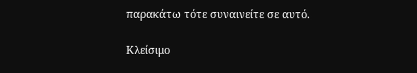παρακάτω τότε συναινείτε σε αυτό.

Κλείσιμο